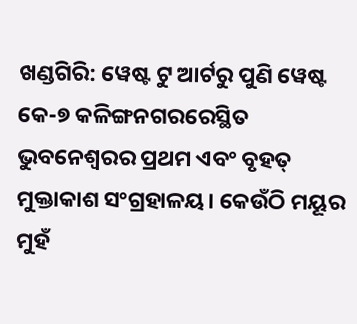ଖଣ୍ଡଗିରି: ୱେଷ୍ଟ ଟୁ ଆର୍ଟରୁ ପୁଣି ୱେଷ୍ଟ କେ-୭ କଳିଙ୍ଗନଗରରେସ୍ଥିତ ଭୁବନେଶ୍ୱରର ପ୍ରଥମ ଏବଂ ବୃହତ୍ ମୁକ୍ତାକାଶ ସଂଗ୍ରହାଳୟ। କେଉଁଠି ମୟୂର ମୁହଁ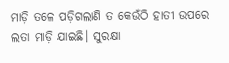ମାଡ଼ି ତଳେ ପଡ଼ିଗଲାଣି ତ କେଉଁଠି ହାତୀ ଉପରେ ଲତା ମାଡ଼ି ଯାଇଛି। ସୁରକ୍ଷା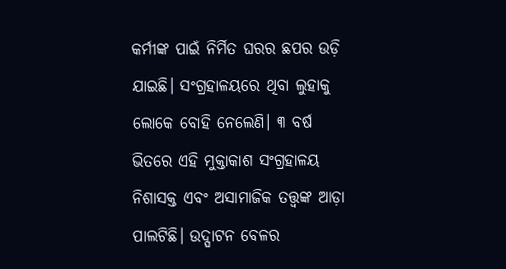କର୍ମୀଙ୍କ ପାଇଁ ନିର୍ମିତ ଘରର ଛପର ଉଡ଼ି ଯାଇଛି। ସଂଗ୍ରହାଳୟରେ ଥିବା ଲୁହାକୁ ଲୋକେ ବୋହି ନେଲେଣି। ୩ ବର୍ଷ ଭିତରେ ଏହି ମୁକ୍ତାକାଶ ସଂଗ୍ରହାଳୟ ନିଶାସକ୍ତ ଏବଂ ଅସାମାଜିକ ତତ୍ତ୍ବଙ୍କ ଆଡ଼ା ପାଲଟିଛି। ଉଦ୍ଘାଟନ ବେଳର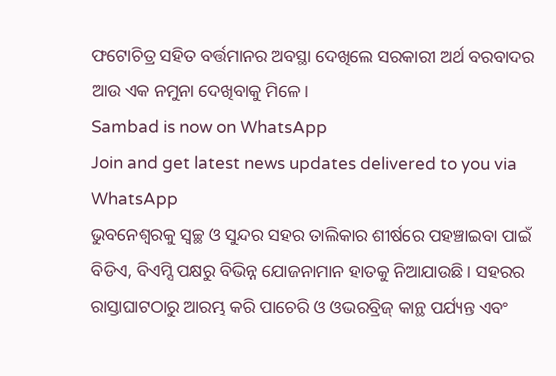ଫଟୋଚିତ୍ର ସହିତ ବର୍ତ୍ତମାନର ଅବସ୍ଥା ଦେଖିଲେ ସରକାରୀ ଅର୍ଥ ବରବାଦର ଆଉ ଏକ ନମୁନା ଦେଖିବାକୁ ମିଳେ।
Sambad is now on WhatsApp
Join and get latest news updates delivered to you via WhatsApp
ଭୁବନେଶ୍ୱରକୁ ସ୍ବଚ୍ଛ ଓ ସୁନ୍ଦର ସହର ତାଲିକାର ଶୀର୍ଷରେ ପହଞ୍ଚାଇବା ପାଇଁ ବିଡିଏ, ବିଏମ୍ସି ପକ୍ଷରୁ ବିଭିନ୍ନ ଯୋଜନାମାନ ହାତକୁ ନିଆଯାଉଛି। ସହରର ରାସ୍ତାଘାଟଠାରୁ ଆରମ୍ଭ କରି ପାଚେରି ଓ ଓଭରବ୍ରିଜ୍ କାନ୍ଥ ପର୍ଯ୍ୟନ୍ତ ଏବଂ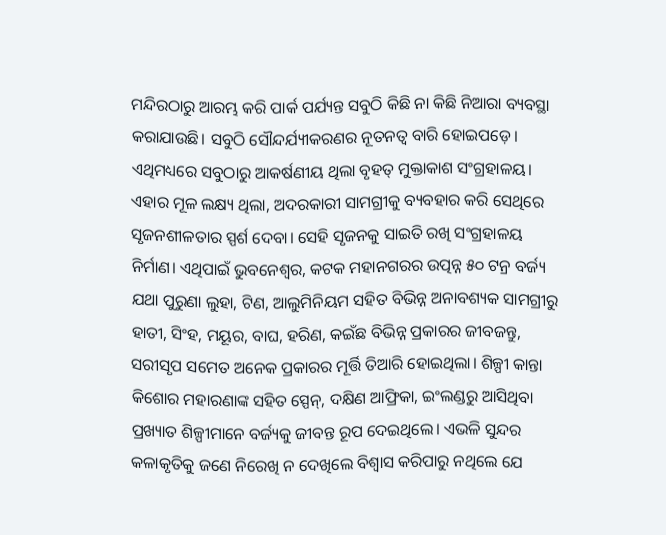ମନ୍ଦିରଠାରୁ ଆରମ୍ଭ କରି ପାର୍କ ପର୍ଯ୍ୟନ୍ତ ସବୁଠି କିଛି ନା କିଛି ନିଆରା ବ୍ୟବସ୍ଥା କରାଯାଉଛି। ସବୁଠି ସୌନ୍ଦର୍ଯ୍ୟୀକରଣର ନୂତନତ୍ବ ବାରି ହୋଇପଡ଼େ। ଏଥିମଧ୍ୟରେ ସବୁଠାରୁ ଆକର୍ଷଣୀୟ ଥିଲା ବୃହତ୍ ମୁକ୍ତାକାଶ ସଂଗ୍ରହାଳୟ। ଏହାର ମୂଳ ଲକ୍ଷ୍ୟ ଥିଲା, ଅଦରକାରୀ ସାମଗ୍ରୀକୁ ବ୍ୟବହାର କରି ସେଥିରେ ସୃଜନଶୀଳତାର ସ୍ପର୍ଶ ଦେବା। ସେହି ସୃଜନକୁ ସାଇତି ରଖି ସଂଗ୍ରହାଳୟ ନିର୍ମାଣ। ଏଥିପାଇଁ ଭୁବନେଶ୍ବର, କଟକ ମହାନଗରର ଉତ୍ପନ୍ନ ୫୦ ଟନ୍ର ବର୍ଜ୍ୟ ଯଥା ପୁରୁଣା ଲୁହା, ଟିଣ, ଆଲୁମିନିୟମ ସହିତ ବିଭିନ୍ନ ଅନାବଶ୍ୟକ ସାମଗ୍ରୀରୁ ହାତୀ, ସିଂହ, ମୟୂର, ବାଘ, ହରିଣ, କଇଁଛ ବିଭିନ୍ନ ପ୍ରକାରର ଜୀବଜନ୍ତୁ, ସରୀସୃପ ସମେତ ଅନେକ ପ୍ରକାରର ମୂର୍ତ୍ତି ତିଆରି ହୋଇଥିଲା। ଶିଳ୍ପୀ କାନ୍ତା କିଶୋର ମହାରଣାଙ୍କ ସହିତ ସ୍ପେନ୍, ଦକ୍ଷିଣ ଆଫ୍ରିକା, ଇଂଲଣ୍ଡରୁ ଆସିଥିବା ପ୍ରଖ୍ୟାତ ଶିଳ୍ପୀମାନେ ବର୍ଜ୍ୟକୁ ଜୀବନ୍ତ ରୂପ ଦେଇଥିଲେ। ଏଭଳି ସୁନ୍ଦର କଳାକୃତିକୁ ଜଣେ ନିରେଖି ନ ଦେଖିଲେ ବିଶ୍ବାସ କରିପାରୁ ନଥିଲେ ଯେ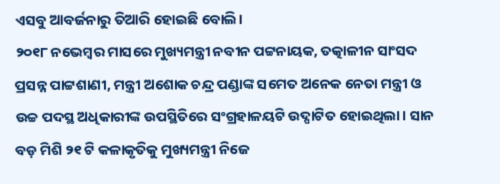ଏସବୁ ଆବର୍ଜନାରୁ ତିଆରି ହୋଇଛି ବୋଲି।
୨୦୧୮ ନଭେମ୍ବର ମାସରେ ମୁଖ୍ୟମନ୍ତ୍ରୀ ନବୀନ ପଟ୍ଟନାୟକ, ତତ୍କାଳୀନ ସାଂସଦ ପ୍ରସନ୍ନ ପାଟ୍ଟଶାଣୀ, ମନ୍ତ୍ରୀ ଅଶୋକ ଚନ୍ଦ୍ର ପଣ୍ଡାଙ୍କ ସମେତ ଅନେକ ନେତା ମନ୍ତ୍ରୀ ଓ ଉଚ୍ଚ ପଦସ୍ଥ ଅଧିକାରୀଙ୍କ ଉପସ୍ଥିତିରେ ସଂଗ୍ରହାଳୟଟି ଉଦ୍ଘାଟିତ ହୋଇଥିଲା। ସାନ ବଡ଼ ମିଶି ୨୧ ଟି କଳାକୃତିକୁ ମୁଖ୍ୟମନ୍ତ୍ରୀ ନିଜେ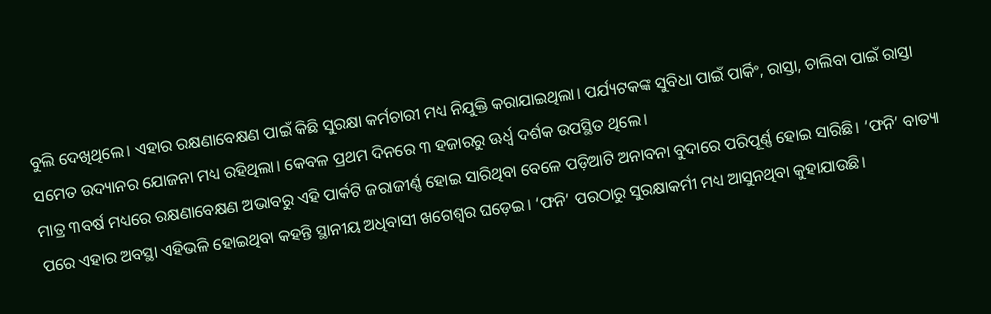ବୁଲି ଦେଖିଥିଲେ। ଏହାର ରକ୍ଷଣାବେକ୍ଷଣ ପାଇଁ କିଛି ସୁରକ୍ଷା କର୍ମଚାରୀ ମଧ୍ୟ ନିଯୁକ୍ତି କରାଯାଇଥିଲା। ପର୍ଯ୍ୟଟକଙ୍କ ସୁବିଧା ପାଇଁ ପାର୍କିଂ, ରାସ୍ତା, ଚାଲିବା ପାଇଁ ରାସ୍ତା ସମେତ ଉଦ୍ୟାନର ଯୋଜନା ମଧ୍ୟ ରହିଥିଲା। କେବଳ ପ୍ରଥମ ଦିନରେ ୩ ହଜାରରୁ ଊର୍ଧ୍ବ ଦର୍ଶକ ଉପସ୍ଥିତ ଥିଲେ।
ମାତ୍ର ୩ବର୍ଷ ମଧ୍ୟରେ ରକ୍ଷଣାବେକ୍ଷଣ ଅଭାବରୁ ଏହି ପାର୍କଟି ଜରାଜୀର୍ଣ୍ଣ ହୋଇ ସାରିଥିବା ବେଳେ ପଡ଼ିଆଟି ଅନାବନା ବୁଦାରେ ପରିପୂର୍ଣ୍ଣ ହୋଇ ସାରିଛି। ‘ଫନି’ ବାତ୍ୟା ପରେ ଏହାର ଅବସ୍ଥା ଏହିଭଳି ହୋଇଥିବା କହନ୍ତି ସ୍ଥାନୀୟ ଅଧିବାସୀ ଖଗେଶ୍ବର ଘଡ଼େଇ। ‘ଫନି’ ପରଠାରୁ ସୁରକ୍ଷାକର୍ମୀ ମଧ୍ୟ ଆସୁନଥିବା କୁହାଯାଉଛି।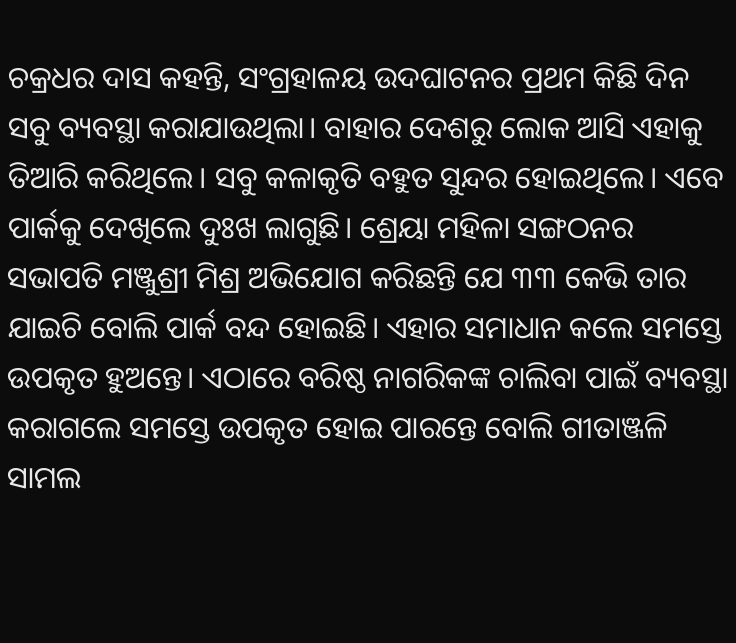ଚକ୍ରଧର ଦାସ କହନ୍ତି, ସଂଗ୍ରହାଳୟ ଉଦଘାଟନର ପ୍ରଥମ କିଛି ଦିନ ସବୁ ବ୍ୟବସ୍ଥା କରାଯାଉଥିଲା। ବାହାର ଦେଶରୁ ଲୋକ ଆସି ଏହାକୁ ତିଆରି କରିଥିଲେ। ସବୁ କଳାକୃତି ବହୁତ ସୁନ୍ଦର ହୋଇଥିଲେ। ଏବେ ପାର୍କକୁ ଦେଖିଲେ ଦୁଃଖ ଲାଗୁଛି। ଶ୍ରେୟା ମହିଳା ସଙ୍ଗଠନର ସଭାପତି ମଞ୍ଜୁଶ୍ରୀ ମିଶ୍ର ଅଭିଯୋଗ କରିଛନ୍ତି ଯେ ୩୩ କେଭି ତାର ଯାଇଚି ବୋଲି ପାର୍କ ବନ୍ଦ ହୋଇଛି। ଏହାର ସମାଧାନ କଲେ ସମସ୍ତେ ଉପକୃତ ହୁଅନ୍ତେ। ଏଠାରେ ବରିଷ୍ଠ ନାଗରିକଙ୍କ ଚାଲିବା ପାଇଁ ବ୍ୟବସ୍ଥା କରାଗଲେ ସମସ୍ତେ ଉପକୃତ ହୋଇ ପାରନ୍ତେ ବୋଲି ଗୀତାଞ୍ଜଳି ସାମଲ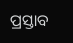ପ୍ରସ୍ତାବ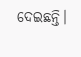ଦେଇଛନ୍ତି।